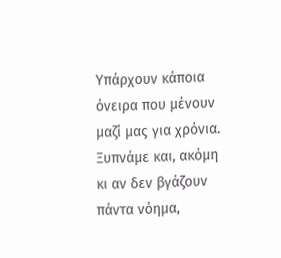Υπάρχουν κάποια όνειρα που μένουν μαζί μας για χρόνια. Ξυπνάμε και, ακόμη κι αν δεν βγάζουν πάντα νόημα,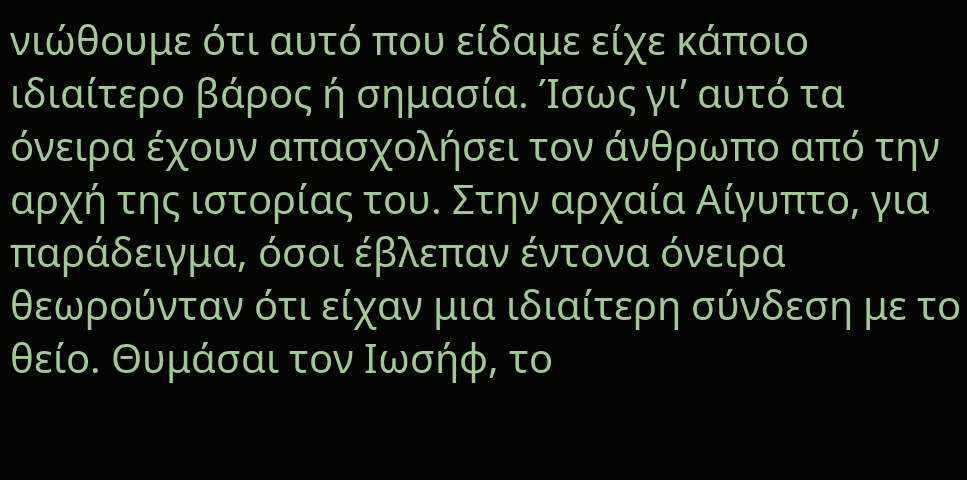νιώθουμε ότι αυτό που είδαμε είχε κάποιο ιδιαίτερο βάρος ή σημασία. Ίσως γι’ αυτό τα όνειρα έχουν απασχολήσει τον άνθρωπο από την αρχή της ιστορίας του. Στην αρχαία Αίγυπτο, για παράδειγμα, όσοι έβλεπαν έντονα όνειρα θεωρούνταν ότι είχαν μια ιδιαίτερη σύνδεση με το θείο. Θυμάσαι τον Ιωσήφ, το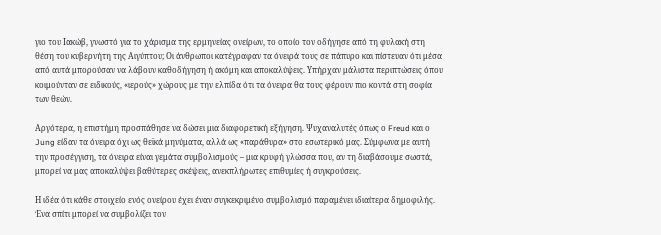γιο του Ιακώβ, γνωστό για το χάρισμα της ερμηνείας ονείρων, το οποίο τον οδήγησε από τη φυλακή στη θέση του κυβερνήτη της Αιγύπτου; Οι άνθρωποι κατέγραφαν τα όνειρά τους σε πάπυρο και πίστευαν ότι μέσα από αυτά μπορούσαν να λάβουν καθοδήγηση ή ακόμη και αποκαλύψεις. Υπήρχαν μάλιστα περιπτώσεις όπου κοιμούνταν σε ειδικούς, «ιερούς» χώρους με την ελπίδα ότι τα όνειρα θα τους φέρουν πιο κοντά στη σοφία των θεών.

Αργότερα, η επιστήμη προσπάθησε να δώσει μια διαφορετική εξήγηση. Ψυχαναλυτές όπως ο Freud και ο Jung είδαν τα όνειρα όχι ως θεϊκά μηνύματα, αλλά ως «παράθυρα» στο εσωτερικό μας. Σύμφωνα με αυτή την προσέγγιση, τα όνειρα είναι γεμάτα συμβολισμούς – μια κρυφή γλώσσα που, αν τη διαβάσουμε σωστά, μπορεί να μας αποκαλύψει βαθύτερες σκέψεις, ανεκπλήρωτες επιθυμίες ή συγκρούσεις.

Η ιδέα ότι κάθε στοιχείο ενός ονείρου έχει έναν συγκεκριμένο συμβολισμό παραμένει ιδιαίτερα δημοφιλής. Ένα σπίτι μπορεί να συμβολίζει τον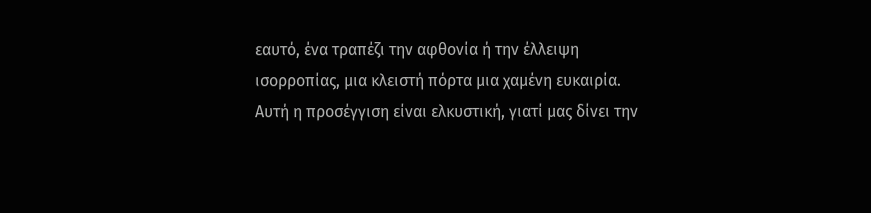εαυτό, ένα τραπέζι την αφθονία ή την έλλειψη ισορροπίας, μια κλειστή πόρτα μια χαμένη ευκαιρία. Αυτή η προσέγγιση είναι ελκυστική, γιατί μας δίνει την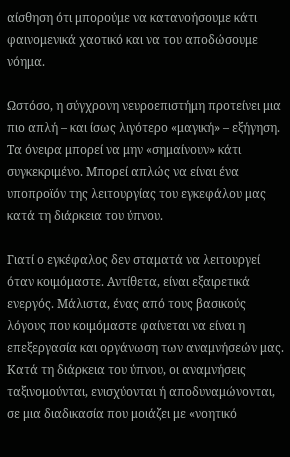αίσθηση ότι μπορούμε να κατανοήσουμε κάτι φαινομενικά χαοτικό και να του αποδώσουμε νόημα.

Ωστόσο, η σύγχρονη νευροεπιστήμη προτείνει μια πιο απλή – και ίσως λιγότερο «μαγική» – εξήγηση. Τα όνειρα μπορεί να μην «σημαίνουν» κάτι συγκεκριμένο. Μπορεί απλώς να είναι ένα υποπροϊόν της λειτουργίας του εγκεφάλου μας κατά τη διάρκεια του ύπνου.

Γιατί ο εγκέφαλος δεν σταματά να λειτουργεί όταν κοιμόμαστε. Αντίθετα, είναι εξαιρετικά ενεργός. Μάλιστα, ένας από τους βασικούς λόγους που κοιμόμαστε φαίνεται να είναι η επεξεργασία και οργάνωση των αναμνήσεών μας. Κατά τη διάρκεια του ύπνου, οι αναμνήσεις ταξινομούνται, ενισχύονται ή αποδυναμώνονται, σε μια διαδικασία που μοιάζει με «νοητικό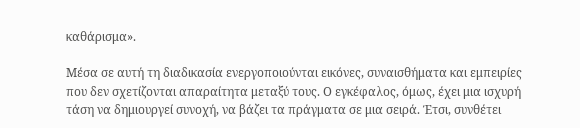καθάρισμα».

Μέσα σε αυτή τη διαδικασία ενεργοποιούνται εικόνες, συναισθήματα και εμπειρίες που δεν σχετίζονται απαραίτητα μεταξύ τους. Ο εγκέφαλος, όμως, έχει μια ισχυρή τάση να δημιουργεί συνοχή, να βάζει τα πράγματα σε μια σειρά. Έτσι, συνθέτει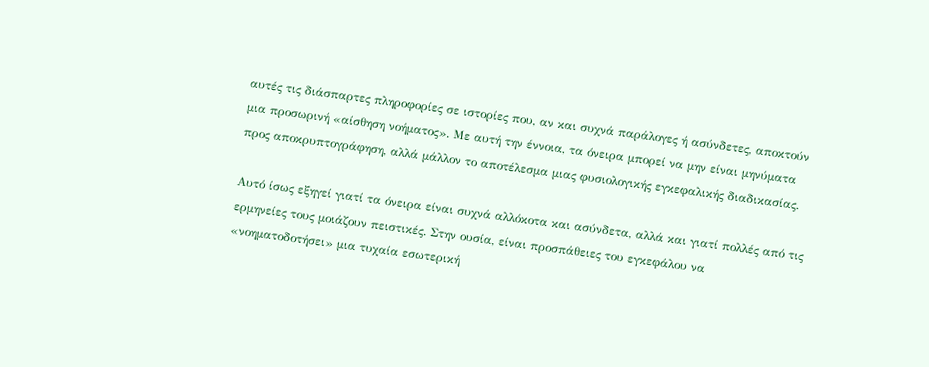αυτές τις διάσπαρτες πληροφορίες σε ιστορίες που, αν και συχνά παράλογες ή ασύνδετες, αποκτούν μια προσωρινή «αίσθηση νοήματος». Με αυτή την έννοια, τα όνειρα μπορεί να μην είναι μηνύματα προς αποκρυπτογράφηση, αλλά μάλλον το αποτέλεσμα μιας φυσιολογικής εγκεφαλικής διαδικασίας.

Αυτό ίσως εξηγεί γιατί τα όνειρα είναι συχνά αλλόκοτα και ασύνδετα, αλλά και γιατί πολλές από τις ερμηνείες τους μοιάζουν πειστικές. Στην ουσία, είναι προσπάθειες του εγκεφάλου να «νοηματοδοτήσει» μια τυχαία εσωτερική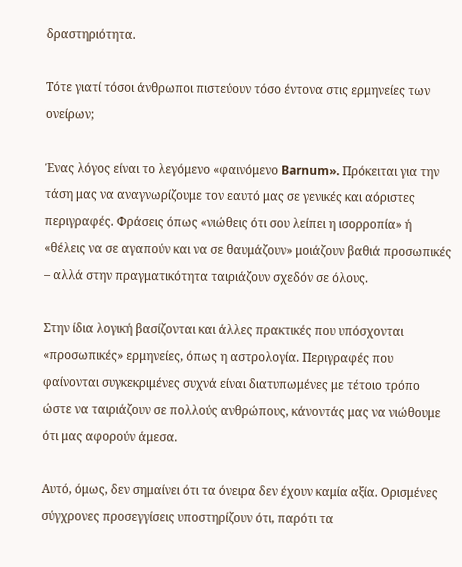δραστηριότητα.

Τότε γιατί τόσοι άνθρωποι πιστεύουν τόσο έντονα στις ερμηνείες των ονείρων;

Ένας λόγος είναι το λεγόμενο «φαινόμενο Barnum». Πρόκειται για την τάση μας να αναγνωρίζουμε τον εαυτό μας σε γενικές και αόριστες περιγραφές. Φράσεις όπως «νιώθεις ότι σου λείπει η ισορροπία» ή «θέλεις να σε αγαπούν και να σε θαυμάζουν» μοιάζουν βαθιά προσωπικές – αλλά στην πραγματικότητα ταιριάζουν σχεδόν σε όλους.

Στην ίδια λογική βασίζονται και άλλες πρακτικές που υπόσχονται «προσωπικές» ερμηνείες, όπως η αστρολογία. Περιγραφές που φαίνονται συγκεκριμένες συχνά είναι διατυπωμένες με τέτοιο τρόπο ώστε να ταιριάζουν σε πολλούς ανθρώπους, κάνοντάς μας να νιώθουμε ότι μας αφορούν άμεσα.

Αυτό, όμως, δεν σημαίνει ότι τα όνειρα δεν έχουν καμία αξία. Ορισμένες σύγχρονες προσεγγίσεις υποστηρίζουν ότι, παρότι τα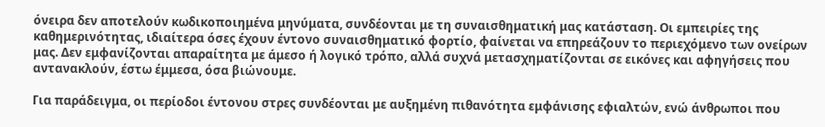όνειρα δεν αποτελούν κωδικοποιημένα μηνύματα, συνδέονται με τη συναισθηματική μας κατάσταση. Οι εμπειρίες της καθημερινότητας, ιδιαίτερα όσες έχουν έντονο συναισθηματικό φορτίο, φαίνεται να επηρεάζουν το περιεχόμενο των ονείρων μας. Δεν εμφανίζονται απαραίτητα με άμεσο ή λογικό τρόπο, αλλά συχνά μετασχηματίζονται σε εικόνες και αφηγήσεις που αντανακλούν, έστω έμμεσα, όσα βιώνουμε.

Για παράδειγμα, οι περίοδοι έντονου στρες συνδέονται με αυξημένη πιθανότητα εμφάνισης εφιαλτών, ενώ άνθρωποι που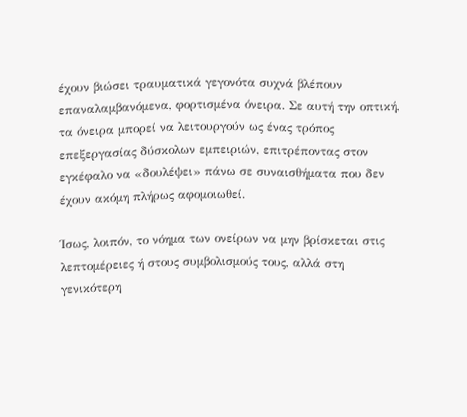έχουν βιώσει τραυματικά γεγονότα συχνά βλέπουν επαναλαμβανόμενα, φορτισμένα όνειρα. Σε αυτή την οπτική, τα όνειρα μπορεί να λειτουργούν ως ένας τρόπος επεξεργασίας δύσκολων εμπειριών, επιτρέποντας στον εγκέφαλο να «δουλέψει» πάνω σε συναισθήματα που δεν έχουν ακόμη πλήρως αφομοιωθεί.

Ίσως, λοιπόν, το νόημα των ονείρων να μην βρίσκεται στις λεπτομέρειες ή στους συμβολισμούς τους, αλλά στη γενικότερη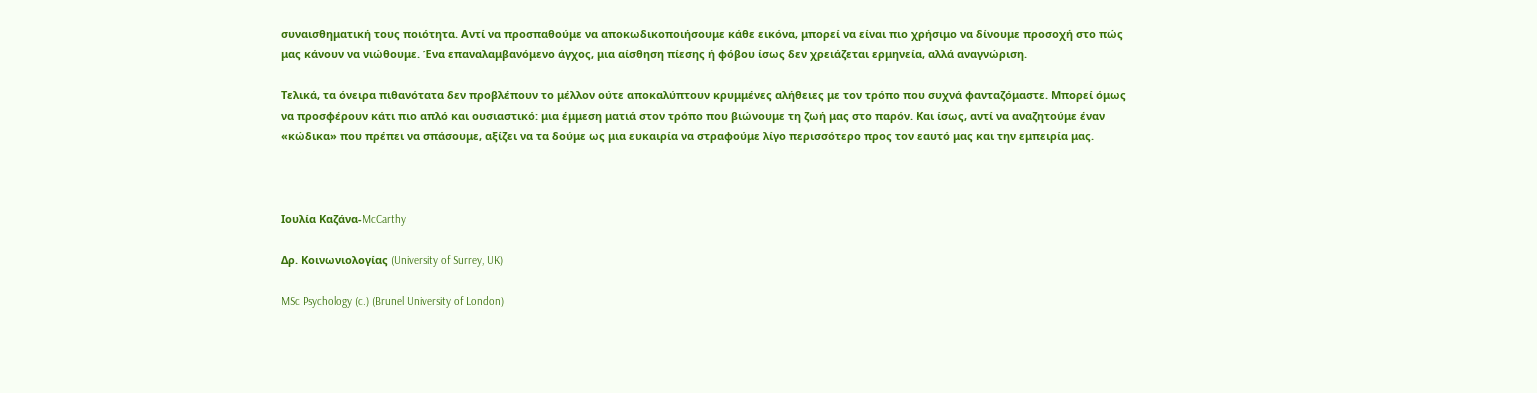συναισθηματική τους ποιότητα. Αντί να προσπαθούμε να αποκωδικοποιήσουμε κάθε εικόνα, μπορεί να είναι πιο χρήσιμο να δίνουμε προσοχή στο πώς μας κάνουν να νιώθουμε. Ένα επαναλαμβανόμενο άγχος, μια αίσθηση πίεσης ή φόβου ίσως δεν χρειάζεται ερμηνεία, αλλά αναγνώριση.

Τελικά, τα όνειρα πιθανότατα δεν προβλέπουν το μέλλον ούτε αποκαλύπτουν κρυμμένες αλήθειες με τον τρόπο που συχνά φανταζόμαστε. Μπορεί όμως να προσφέρουν κάτι πιο απλό και ουσιαστικό: μια έμμεση ματιά στον τρόπο που βιώνουμε τη ζωή μας στο παρόν. Και ίσως, αντί να αναζητούμε έναν «κώδικα» που πρέπει να σπάσουμε, αξίζει να τα δούμε ως μια ευκαιρία να στραφούμε λίγο περισσότερο προς τον εαυτό μας και την εμπειρία μας.



Ιουλία Καζάνα-McCarthy

Δρ. Κοινωνιολογίας (University of Surrey, UK)

MSc Psychology (c.) (Brunel University of London)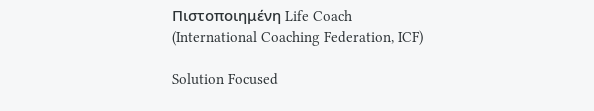Πιστοποιημένη Life Coach (International Coaching Federation, ICF)

Solution Focused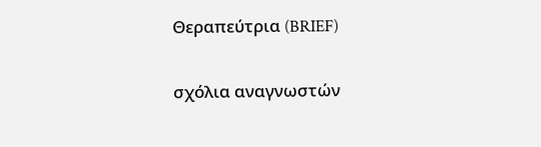Θεραπεύτρια (BRIEF)

σχόλια αναγνωστών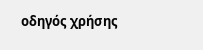oδηγός χρήσης